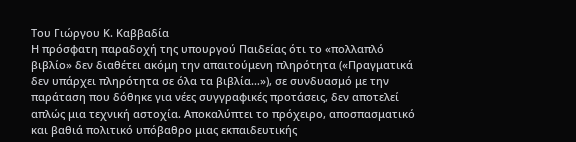Του Γιώργου Κ. Καββαδία
Η πρόσφατη παραδοχή της υπουργού Παιδείας ότι το «πολλαπλό βιβλίο» δεν διαθέτει ακόμη την απαιτούμενη πληρότητα («Πραγματικά δεν υπάρχει πληρότητα σε όλα τα βιβλία…»), σε συνδυασμό με την παράταση που δόθηκε για νέες συγγραφικές προτάσεις, δεν αποτελεί απλώς μια τεχνική αστοχία. Αποκαλύπτει το πρόχειρο, αποσπασματικό και βαθιά πολιτικό υπόβαθρο μιας εκπαιδευτικής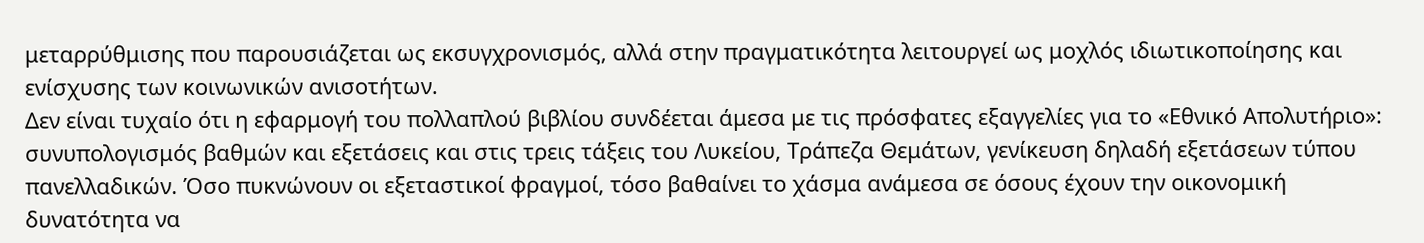μεταρρύθμισης που παρουσιάζεται ως εκσυγχρονισμός, αλλά στην πραγματικότητα λειτουργεί ως μοχλός ιδιωτικοποίησης και ενίσχυσης των κοινωνικών ανισοτήτων.
Δεν είναι τυχαίο ότι η εφαρμογή του πολλαπλού βιβλίου συνδέεται άμεσα με τις πρόσφατες εξαγγελίες για το «Εθνικό Απολυτήριο»: συνυπολογισμός βαθμών και εξετάσεις και στις τρεις τάξεις του Λυκείου, Τράπεζα Θεμάτων, γενίκευση δηλαδή εξετάσεων τύπου πανελλαδικών. Όσο πυκνώνουν οι εξεταστικοί φραγμοί, τόσο βαθαίνει το χάσμα ανάμεσα σε όσους έχουν την οικονομική δυνατότητα να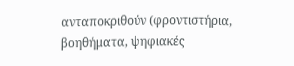ανταποκριθούν (φροντιστήρια, βοηθήματα, ψηφιακές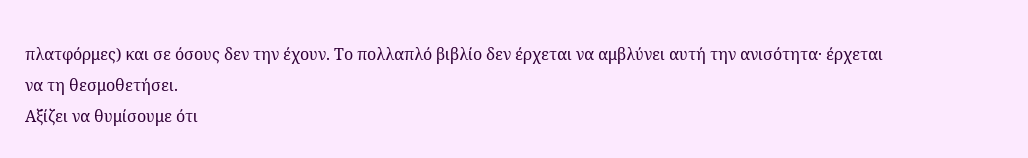πλατφόρμες) και σε όσους δεν την έχουν. Το πολλαπλό βιβλίο δεν έρχεται να αμβλύνει αυτή την ανισότητα· έρχεται να τη θεσμοθετήσει.
Αξίζει να θυμίσουμε ότι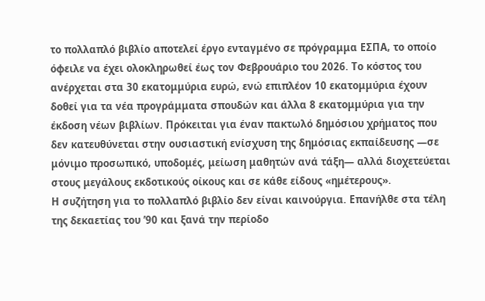το πολλαπλό βιβλίο αποτελεί έργο ενταγμένο σε πρόγραμμα ΕΣΠΑ, το οποίο όφειλε να έχει ολοκληρωθεί έως τον Φεβρουάριο του 2026. Το κόστος του ανέρχεται στα 30 εκατομμύρια ευρώ, ενώ επιπλέον 10 εκατομμύρια έχουν δοθεί για τα νέα προγράμματα σπουδών και άλλα 8 εκατομμύρια για την έκδοση νέων βιβλίων. Πρόκειται για έναν πακτωλό δημόσιου χρήματος που δεν κατευθύνεται στην ουσιαστική ενίσχυση της δημόσιας εκπαίδευσης —σε μόνιμο προσωπικό, υποδομές, μείωση μαθητών ανά τάξη— αλλά διοχετεύεται στους μεγάλους εκδοτικούς οίκους και σε κάθε είδους «ημέτερους».
Η συζήτηση για το πολλαπλό βιβλίο δεν είναι καινούργια. Επανήλθε στα τέλη της δεκαετίας του ’90 και ξανά την περίοδο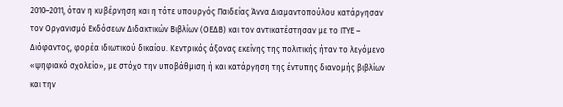2010–2011, όταν η κυβέρνηση και η τότε υπουργός Παιδείας Άννα Διαμαντοπούλου κατάργησαν τον Οργανισμό Εκδόσεων Διδακτικών Βιβλίων (ΟΕΔΒ) και τον αντικατέστησαν με το ΙΤΥΕ – Διόφαντος, φορέα ιδιωτικού δικαίου. Κεντρικός άξονας εκείνης της πολιτικής ήταν το λεγόμενο «ψηφιακό σχολείο», με στόχο την υποβάθμιση ή και κατάργηση της έντυπης διανομής βιβλίων και την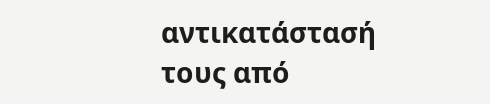αντικατάστασή τους από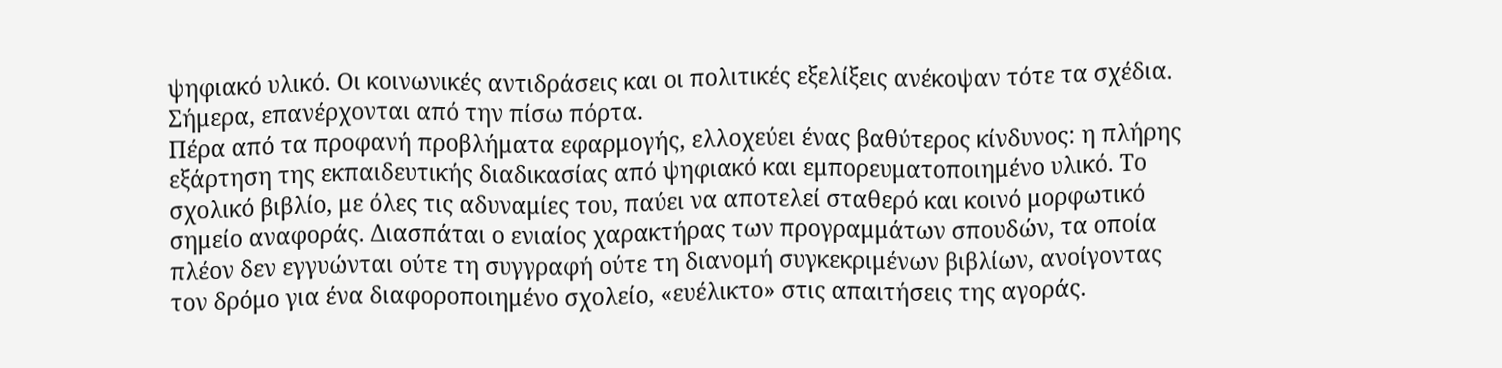ψηφιακό υλικό. Οι κοινωνικές αντιδράσεις και οι πολιτικές εξελίξεις ανέκοψαν τότε τα σχέδια. Σήμερα, επανέρχονται από την πίσω πόρτα.
Πέρα από τα προφανή προβλήματα εφαρμογής, ελλοχεύει ένας βαθύτερος κίνδυνος: η πλήρης εξάρτηση της εκπαιδευτικής διαδικασίας από ψηφιακό και εμπορευματοποιημένο υλικό. Το σχολικό βιβλίο, με όλες τις αδυναμίες του, παύει να αποτελεί σταθερό και κοινό μορφωτικό σημείο αναφοράς. Διασπάται ο ενιαίος χαρακτήρας των προγραμμάτων σπουδών, τα οποία πλέον δεν εγγυώνται ούτε τη συγγραφή ούτε τη διανομή συγκεκριμένων βιβλίων, ανοίγοντας τον δρόμο για ένα διαφοροποιημένο σχολείο, «ευέλικτο» στις απαιτήσεις της αγοράς.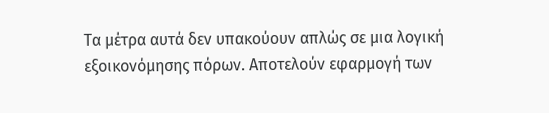Τα μέτρα αυτά δεν υπακούουν απλώς σε μια λογική εξοικονόμησης πόρων. Αποτελούν εφαρμογή των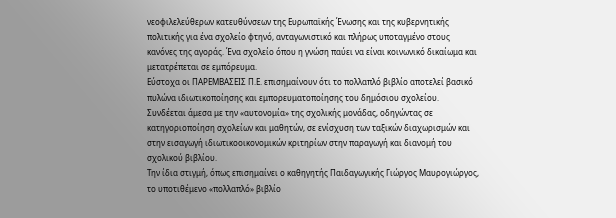νεοφιλελεύθερων κατευθύνσεων της Ευρωπαϊκής Ένωσης και της κυβερνητικής πολιτικής για ένα σχολείο φτηνό, ανταγωνιστικό και πλήρως υποταγμένο στους κανόνες της αγοράς. Ένα σχολείο όπου η γνώση παύει να είναι κοινωνικό δικαίωμα και μετατρέπεται σε εμπόρευμα.
Εύστοχα οι ΠΑΡΕΜΒΑΣΕΙΣ Π.Ε. επισημαίνουν ότι το πολλαπλό βιβλίο αποτελεί βασικό πυλώνα ιδιωτικοποίησης και εμπορευματοποίησης του δημόσιου σχολείου. Συνδέεται άμεσα με την «αυτονομία» της σχολικής μονάδας, οδηγώντας σε κατηγοριοποίηση σχολείων και μαθητών, σε ενίσχυση των ταξικών διαχωρισμών και στην εισαγωγή ιδιωτικοοικονομικών κριτηρίων στην παραγωγή και διανομή του σχολικού βιβλίου.
Την ίδια στιγμή, όπως επισημαίνει ο καθηγητής Παιδαγωγικής Γιώργος Μαυρογιώργος, το υποτιθέμενο «πολλαπλό» βιβλίο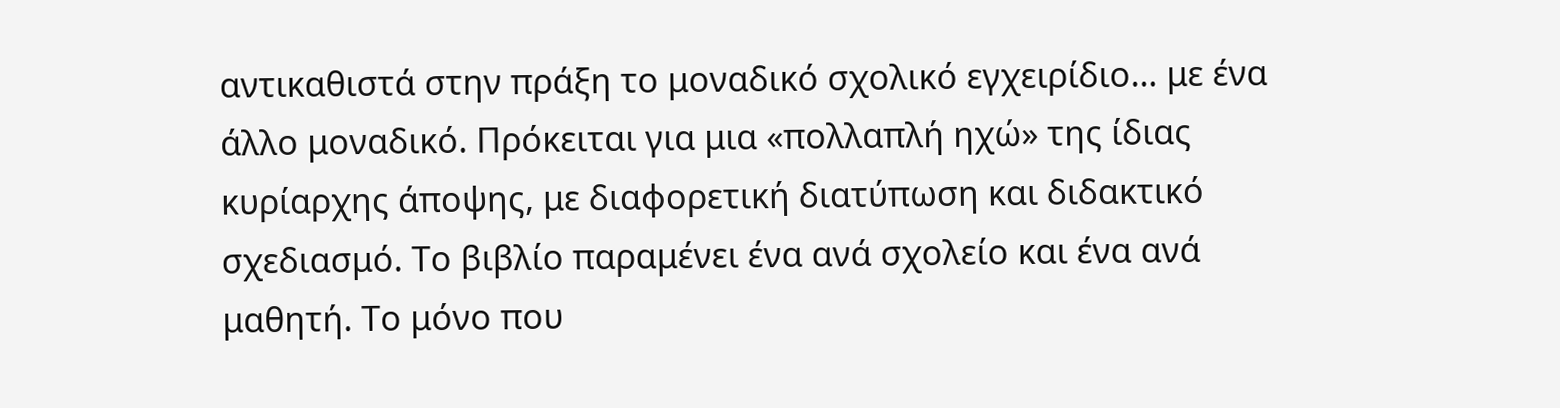αντικαθιστά στην πράξη το μοναδικό σχολικό εγχειρίδιο… με ένα άλλο μοναδικό. Πρόκειται για μια «πολλαπλή ηχώ» της ίδιας κυρίαρχης άποψης, με διαφορετική διατύπωση και διδακτικό σχεδιασμό. Το βιβλίο παραμένει ένα ανά σχολείο και ένα ανά μαθητή. Το μόνο που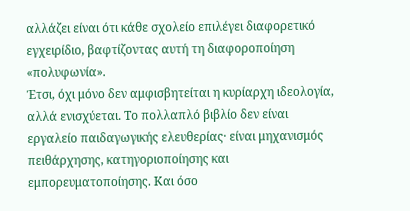αλλάζει είναι ότι κάθε σχολείο επιλέγει διαφορετικό εγχειρίδιο, βαφτίζοντας αυτή τη διαφοροποίηση «πολυφωνία».
Έτσι, όχι μόνο δεν αμφισβητείται η κυρίαρχη ιδεολογία, αλλά ενισχύεται. Το πολλαπλό βιβλίο δεν είναι εργαλείο παιδαγωγικής ελευθερίας· είναι μηχανισμός πειθάρχησης, κατηγοριοποίησης και εμπορευματοποίησης. Και όσο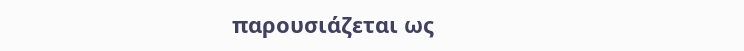παρουσιάζεται ως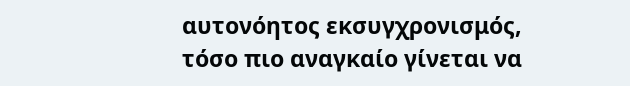αυτονόητος εκσυγχρονισμός, τόσο πιο αναγκαίο γίνεται να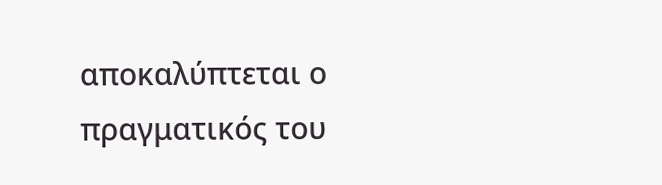αποκαλύπτεται ο πραγματικός του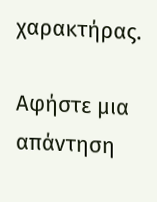χαρακτήρας.

Αφήστε μια απάντηση